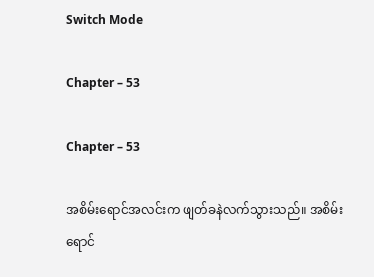Switch Mode

Chapter – 53

Chapter – 53

အစိမ်းရောင်အလင်းက ဖျတ်ခနဲလက်သွားသည်။ အစိမ်းရောင်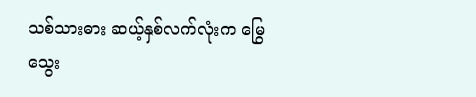သစ်သားဓား ဆယ့်နှစ်လက်လုံးက မြွေသွေး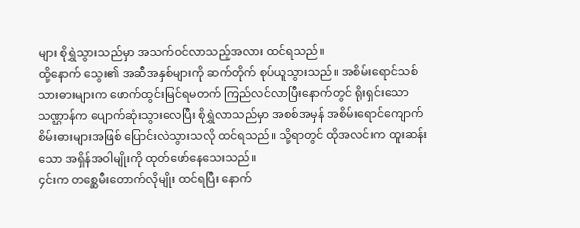များ စိုရွှဲသွားသည်မှာ အသက်ဝင်လာသည့်အလား ထင်ရသည်။
ထို့နောက် သွေး၏ အဆီအနှစ်များကို ဆက်တိုက် စုပ်ယူသွားသည်။ အစိမ်းရောင်သစ်သားဓားများက ဖောက်ထွင်းမြင်ရမတက် ကြည်လင်လာပြီးနောက်တွင် ရိုးရှင်းသောသဏ္ဌာန်က ပျောက်ဆုံးသွားလေပြီး စိုရွှဲလာသည်မှာ အစစ်အမှန် အစိမ်းရောင်ကျောက်စိမ်းဓားများအဖြစ် ပြောင်းလဲသွားသလို ထင်ရသည်။ သို့ရာတွင် ထိုအလင်းက ထူးဆန်းသော အရှိန်အဝါမျိုးကို ထုတ်ဖော်နေသေးသည်။
၄င်းက တစ္ဆေမီးတောက်လိုမျိုး ထင်ရပြီး နောက်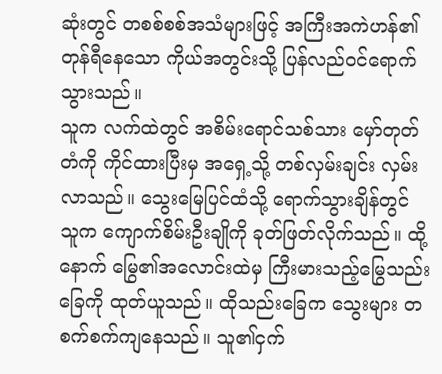ဆုံးတွင် တစစ်စစ်အသံများဖြင့် အကြီးအကဲဟန်၏ တုန်ရီနေသော ကိုယ်အတွင်းသို့ ပြန်လည်ဝင်ရောက်သွားသည်။
သူက လက်ထဲတွင် အစိမ်းရောင်သစ်သား မှော်တုတ်တံကို ကိုင်ထားပြီးမှ အရှေ့သို့ တစ်လှမ်းချင်း လှမ်းလာသည်။ သွေးမြေပြင်ထံသို့ ရောက်သွားချိန်တွင် သူက ကျောက်စိမ်းဦးချိုကို ခုတ်ဖြတ်လိုက်သည်။ ထို့နောက် မြွေ၏အလောင်းထဲမှ ကြီးမားသည့်မြွေသည်းခြေကို ထုတ်ယူသည်။ ထိုသည်းခြေက သွေးများ တစက်စက်ကျနေသည်။ သူ၏ငှက်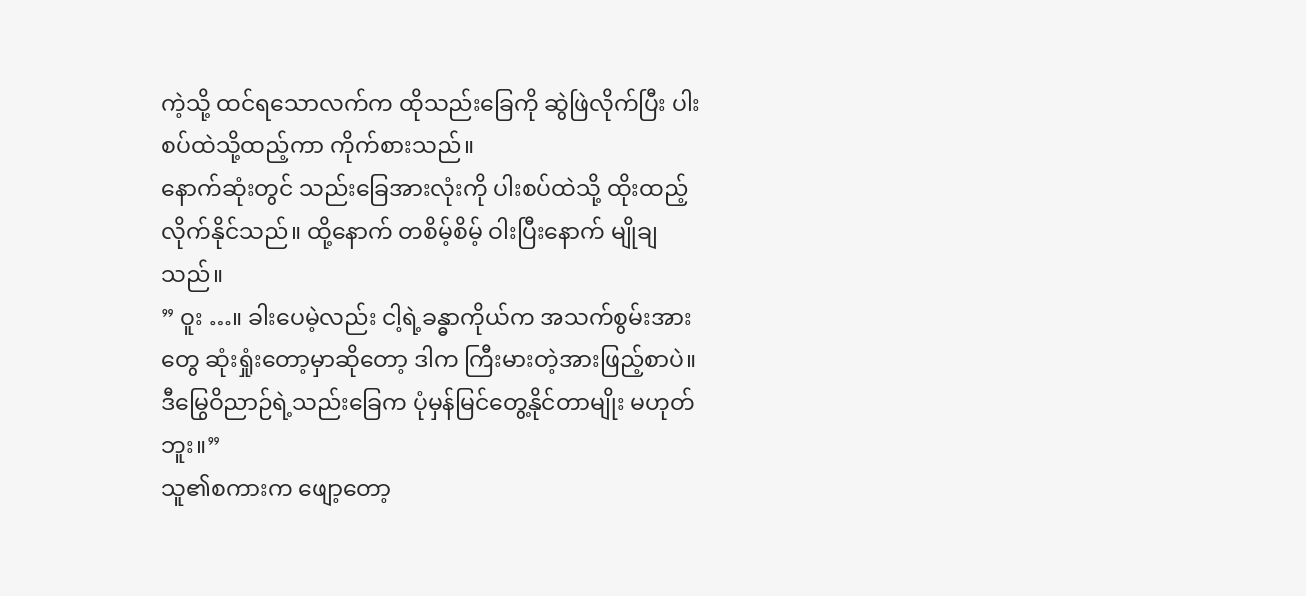ကဲ့သို့ ထင်ရသောလက်က ထိုသည်းခြေကို ဆွဲဖြဲလိုက်ပြီး ပါးစပ်ထဲသို့ထည့်ကာ ကိုက်စားသည်။
နောက်ဆုံးတွင် သည်းခြေအားလုံးကို ပါးစပ်ထဲသို့ ထိုးထည့်လိုက်နိုင်သည်။ ထို့နောက် တစိမ့်စိမ့် ဝါးပြီးနောက် မျိုချသည်။
” ဝူး …။ ခါးပေမဲ့လည်း ငါ့ရဲ့ခန္ဓာကိုယ်က အသက်စွမ်းအားတွေ ဆုံးရှုံးတော့မှာဆိုတော့ ဒါက ကြီးမားတဲ့အားဖြည့်စာပဲ။ ဒီမြွေဝိညာဉ်ရဲ့သည်းခြေက ပုံမှန်မြင်တွေ့နိုင်တာမျိုး မဟုတ်ဘူး။”
သူ၏စကားက ဖျော့တော့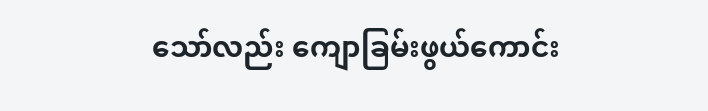သော်လည်း ကျောခြမ်းဖွယ်ကောင်း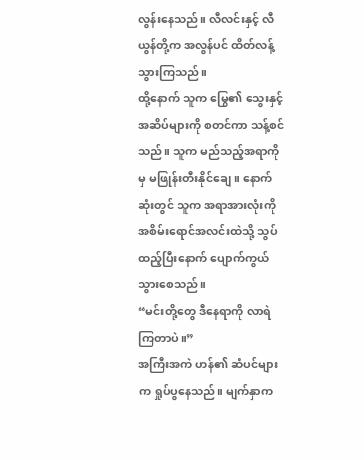လွန်းနေသည်။ လီလင်းနှင့် လီယွန်တို့က အလွန်ပင် ထိတ်လန့်သွားကြသည်။
ထို့နောက် သူက မြွေ၏ သွေးနှင့် အဆိပ်များကို စတင်ကာ သန့်စင်သည်။ သူက မည်သည့်အရာကိုမှ မဖြုန်းတီးနိုင်ချေ။ နောက်ဆုံးတွင် သူက အရာအားလုံးကို အစိမ်းရောင်အလင်းထဲသို့ သွပ်ထည့်ပြီးနောက် ပျောက်ကွယ်သွားစေသည်။
“မင်းတို့တွေ ဒီနေရာကို လာရဲကြတာပဲ။”
အကြီးအကဲ ဟန်၏ ဆံပင်များက ရှုပ်ပွနေသည်။ မျက်နှာက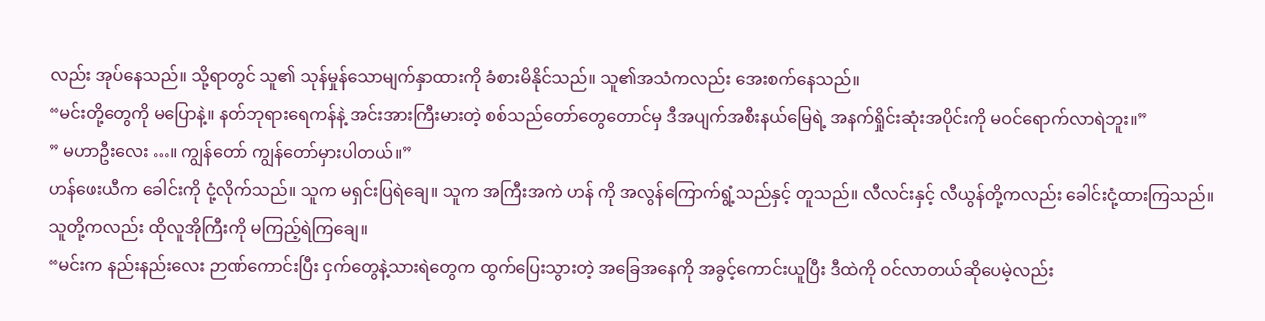လည်း အုပ်နေသည်။ သို့ရာတွင် သူ၏ သုန်မှုန်သောမျက်နှာထားကို ခံစားမိနိုင်သည်။ သူ၏အသံကလည်း အေးစက်နေသည်။
“မင်းတို့တွေကို မပြောနဲ့။ နတ်ဘုရားရေကန်နဲ့ အင်းအားကြီးမားတဲ့ စစ်သည်တော်တွေတောင်မှ ဒီအပျက်အစီးနယ်မြေရဲ့ အနက်ရှိုင်းဆုံးအပိုင်းကို မဝင်ရောက်လာရဲဘူး။”
” မဟာဦးလေး …။ ကျွန်တော် ကျွန်တော်မှားပါတယ်။”
ဟန်ဖေးယီက ခေါင်းကို ငုံ့လိုက်သည်။ သူက မရှင်းပြရဲချေ။ သူက အကြီးအကဲ ဟန် ကို အလွန်ကြောက်ရွံ့သည်နှင့် တူသည်။ လီလင်းနှင့် လီယွန်တို့ကလည်း ခေါင်းငုံ့ထားကြသည်။ သူတို့ကလည်း ထိုလူအိုကြီးကို မကြည့်ရဲကြချေ။
“မင်းက နည်းနည်းလေး ဉာဏ်ကောင်းပြီး ငှက်တွေနဲ့သားရဲတွေက ထွက်ပြေးသွားတဲ့ အခြေအနေကို အခွင့်ကောင်းယူပြီး ဒီထဲကို ဝင်လာတယ်ဆိုပေမဲ့လည်း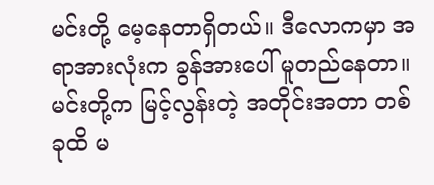မင်းတို့ မေ့နေတာရှိတယ်။ ဒီလောကမှာ အရာအားလုံးက ခွန်အားပေါ် မူတည်နေတာ။ မင်းတို့က မြင့်လွန်းတဲ့ အတိုင်းအတာ တစ်ခုထိ မ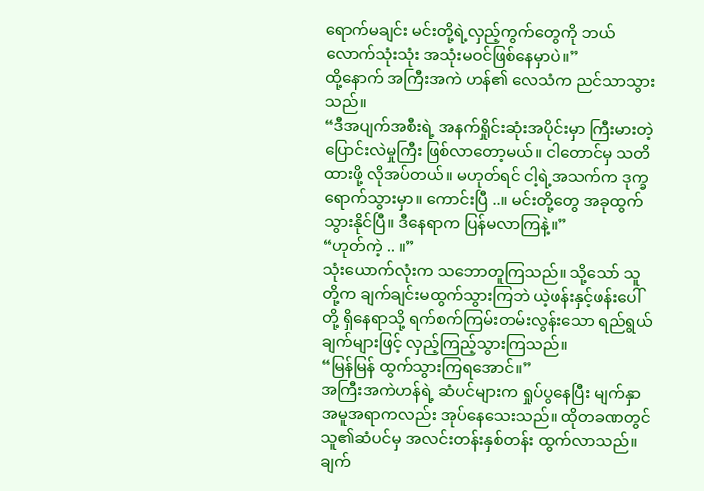ရောက်မချင်း မင်းတို့ရဲ့လှည့်ကွက်တွေကို ဘယ်လောက်သုံးသုံး အသုံးမဝင်ဖြစ်နေမှာပဲ။”
ထို့နောက် အကြီးအကဲ ဟန်၏ လေသံက ညင်သာသွားသည်။
“ဒီအပျက်အစီးရဲ့ အနက်ရှိုင်းဆုံးအပိုင်းမှာ ကြီးမားတဲ့ ပြောင်းလဲမှုကြီး ဖြစ်လာတော့မယ်။ ငါတောင်မှ သတိထားဖို့ လိုအပ်တယ်။ မဟုတ်ရင် ငါ့ရဲ့အသက်က ဒုက္ခရောက်သွားမှာ။ ကောင်းပြီ ..။ မင်းတို့တွေ အခုထွက်သွားနိုင်ပြီ။ ဒီနေရာက ပြန်မလာကြနဲ့။”
“ဟုတ်ကဲ့ .. ။”
သုံးယောက်လုံးက သဘောတူကြသည်။ သို့သော် သူတို့က ချက်ချင်းမထွက်သွားကြဘဲ ယဲ့ဖန်းနှင့်ဖန်းပေါ်တို့ ရှိနေရာသို့ ရက်စက်ကြမ်းတမ်းလွန်းသော ရည်ရွယ်ချက်များဖြင့် လှည့်ကြည့်သွားကြသည်။
“မြန်မြန် ထွက်သွားကြရအောင်။”
အကြီးအကဲဟန်ရဲ့ ဆံပင်များက ရှုပ်ပွနေပြီး မျက်နှာအမူအရာကလည်း အုပ်နေသေးသည်။ ထိုတခဏတွင် သူ၏ဆံပင်မှ အလင်းတန်းနှစ်တန်း ထွက်လာသည်။ ချက်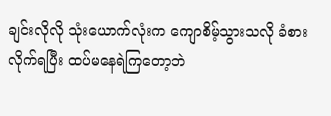ချင်းလိုလို သုံးယောက်လုံးက ကျောစိမ့်သွားသလို ခံစားလိုက်ရပြီး ထပ်မနေရဲကြတော့ဘဲ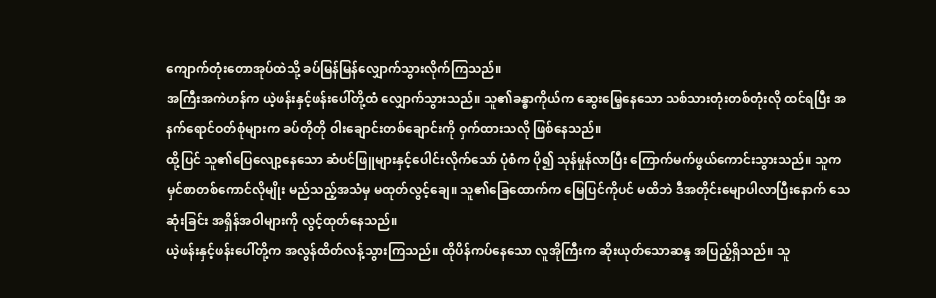ကျောက်တုံးတောအုပ်ထဲသို့ ခပ်မြန်မြန်လျှောက်သွားလိုက်ကြသည်။
အကြီးအကဲဟန်က ယဲ့ဖန်းနှင့်ဖန်းပေါ်တို့ထံ လျှောက်သွားသည်။ သူ၏ခန္ဓာကိုယ်က ဆွေးမြေ့နေသော သစ်သားတုံးတစ်တုံးလို ထင်ရပြီး အနက်ရောင်ဝတ်စုံများက ခပ်တိုတို ဝါးချောင်းတစ်ချောင်းကို ဝှက်ထားသလို ဖြစ်နေသည်။
ထို့ပြင် သူ၏ပြေလျော့နေသော ဆံပင်ဖြူများနှင့်ပေါင်းလိုက်သော် ပုံစံက ပို၍ သုန်မှုန်လာပြီး ကြောက်မက်ဖွယ်ကောင်းသွားသည်။ သူက မှင်စာတစ်ကောင်လိုမျိုး မည်သည့်အသံမှ မထုတ်လွင့်ချေ။ သူ၏ခြေထောက်က မြေပြင်ကိုပင် မထိဘဲ ဒီအတိုင်းမျောပါလာပြီးနောက် သေဆုံးခြင်း အရှိန်အဝါများကို လွင့်ထုတ်နေသည်။
ယဲ့ဖန်းနှင့်ဖန်းပေါ်တို့က အလွန်ထိတ်လန့်သွားကြသည်။ ထိုပိန်ကပ်နေသော လူအိုကြီးက ဆိုးယုတ်သောဆန္ဒ အပြည့်ရှိသည်။ သူ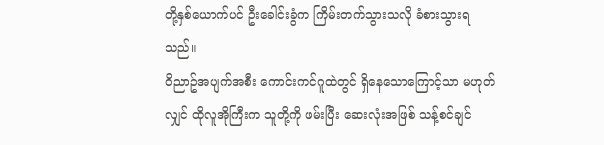တို့နှစ်ယောက်ပင် ဦးခေါင်းခွံက ကြိမ်းတက်သွားသလို ခံစားသွားရသည်။
ဝိညာဥ်အပျက်အစီး ကောင်းကင်ဂူထဲတွင် ရှိနေသောကြောင့်သာ မဟုတ်လျှင် ထိုလူအိုကြီးက သူတို့ကို ဖမ်းပြီး ဆေးလုံးအဖြစ် သန့်စင်ချင်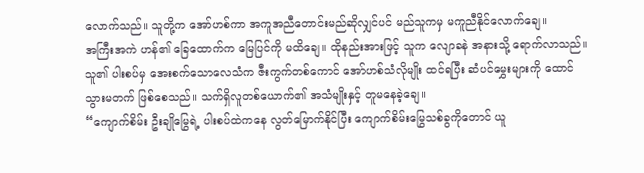လောက်သည်။ သူတို့က အော်ဟစ်ကာ အကူအညီတောင်းမည်ဆိုလျှင်ပင် မည်သူကမှ မကူညီနိုင်လောက်ချေ။
အကြီးအကဲ ဟန်၏ ခြေထောက်က မြေပြင်ကို မထိချေ။ ထိုနည်းအားဖြင့် သူက လျောခနဲ အနားသို့ ရောက်လာသည်။ သူ၏ ပါးစပ်မှ အေးစက်သောလေသံက ဇီးကွက်တစ်ကောင် အော်ဟစ်သံလိုမျိုး ထင်ရပြီး ဆံပင်မွှေးများကို ထောင်သွားမတက် ဖြစ်စေသည်။ သက်ရှိလူတစ်ယောက်၏ အသံမျိုးနှင့် တူမနေခဲ့ချေ။
“ကျောက်စိမ်း ဦးချိုမြွေရဲ့ ပါးစပ်ထဲကနေ လွတ်မြောက်နိုင်ပြီး ကျောက်စိမ်းမြွေသစ်ခွကိုတောင် ယူ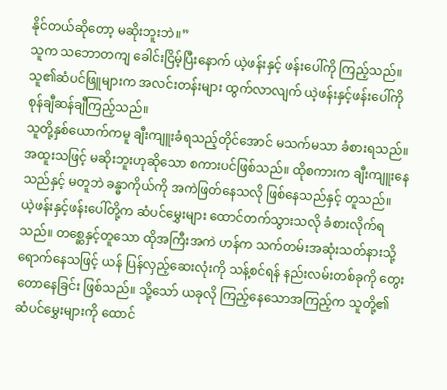နိုင်တယ်ဆိုတော့ မဆိုးဘူးဘဲ။”
သူက သဘောတကျ ခေါင်းငြိမ့်ပြီးနောက် ယဲ့ဖန်းနှင့် ဖန်းပေါ်ကို ကြည့်သည်။ သူ၏ဆံပင်ဖြူများက အလင်းတန်းများ ထွက်လာလျက် ယဲ့ဖန်းနှင့်ဖန်းပေါ်ကို စုန်ချီဆန်ချီကြည့်သည်။
သူတို့နှစ်ယောက်ကမူ ချီးကျူးခံရသည့်တိုင်အောင် မသက်မသာ ခံစားရသည်။ အထူးသဖြင့် မဆိုးဘူးဟုဆိုသော စကားပင်ဖြစ်သည်။ ထိုစကားက ချီးကျူးနေသည်နှင့် မတူဘဲ ခန္ဓာကိုယ်ကို အကဲဖြတ်နေသလို ဖြစ်နေသည်နှင့် တူသည်။
ယဲ့ဖန်းနှင့်ဖန်းပေါ်တို့က ဆံပင်မွှေးများ ထောင်တက်သွားသလို ခံစားလိုက်ရသည်။ တစ္ဆေနှင့်တူသော ထိုအကြီးအကဲ ဟန်က သက်တမ်းအဆုံးသတ်နားသို့ ရောက်နေသဖြင့် ယန် ပြန်လှည့်ဆေးလုံးကို သန့်စင်ရန် နည်းလမ်းတစ်ခုကို တွေးတောနေခြင်း ဖြစ်သည်။ သို့သော် ယခုလို ကြည့်နေသောအကြည့်က သူတို့၏ ဆံပင်မွှေးများကို ထောင်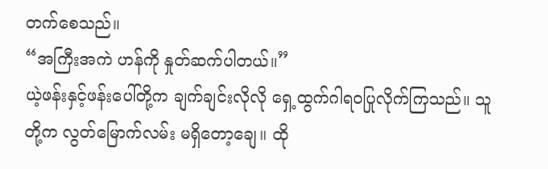တက်စေသည်။
“အကြီးအကဲ ဟန်ကို နှုတ်ဆက်ပါတယ်။”
ယဲ့ဖန်းနှင့်ဖန်းပေါ်တို့က ချက်ချင်းလိုလို ရှေ့ထွက်ဂါရဝပြုလိုက်ကြသည်။ သူတို့က လွတ်မြောက်လမ်း မရှိတော့ချေ။ ထို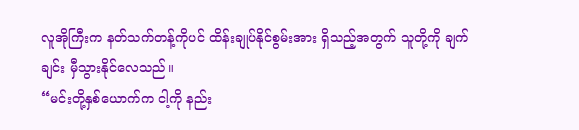လူအိုကြီးက နတ်သက်တန့်ကိုပင် ထိန်းချုပ်နိုင်စွမ်းအား ရှိသည့်အတွက် သူတို့ကို ချက်ချင်း မှီသွားနိုင်လေသည်။
“မင်းတို့နှစ်ယောက်က ငါ့ကို နည်း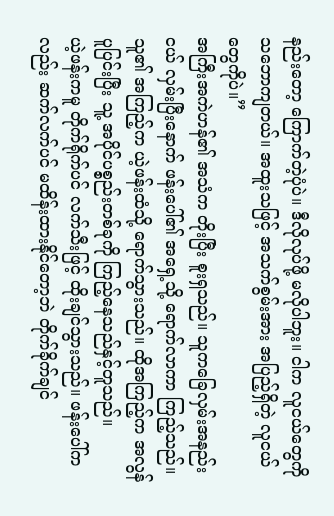နည်းတော့ ကြောက်တဲ့ပုံပဲ။ ဒီလိုလုပ်ဖို့ မလိုပါဘူး။ ငါက လူငယ်တွေကို သဘောကျတယ်။ အထူးသဖြင့် အသက်စွမ်းအား အပြည့်ရှိတဲ့ လူငယ်တွေကိုပဲ။”
အကြီးအကဲဟန်၏ အသံက တိုးပြီး စူးရှသည်။ သူကခြေလှမ်းအနည်းငယ် လှမ်းပြီးနောက် ဖန်းပေါ်၏ အရှေ့သို့ ရောက်လာကာ ကြည့်သည်။ သူ၏ အကြည့်က ယဲ့ဖန်းထံသို့ ရောက်သွားသည်။ ထိုအကြည့်က အလွန်ပူပြင်းပြီး သူ့ အပိုင်ပစ္စည်းတစ်ခုကို ကြည့်နေသည်နှင့်တူသည်။
ယဲ့ဖန်းကမူ တိုက်ရိုက်ပင် လက်သီးဖြင့် ထိုးချင်သွားသည်။ ဖန်းပေါ်ကလည်း ဆက်လက်ပင် မထိန်းထားနိုင်တော့ဘဲ တိုက်ခိုက်ချင်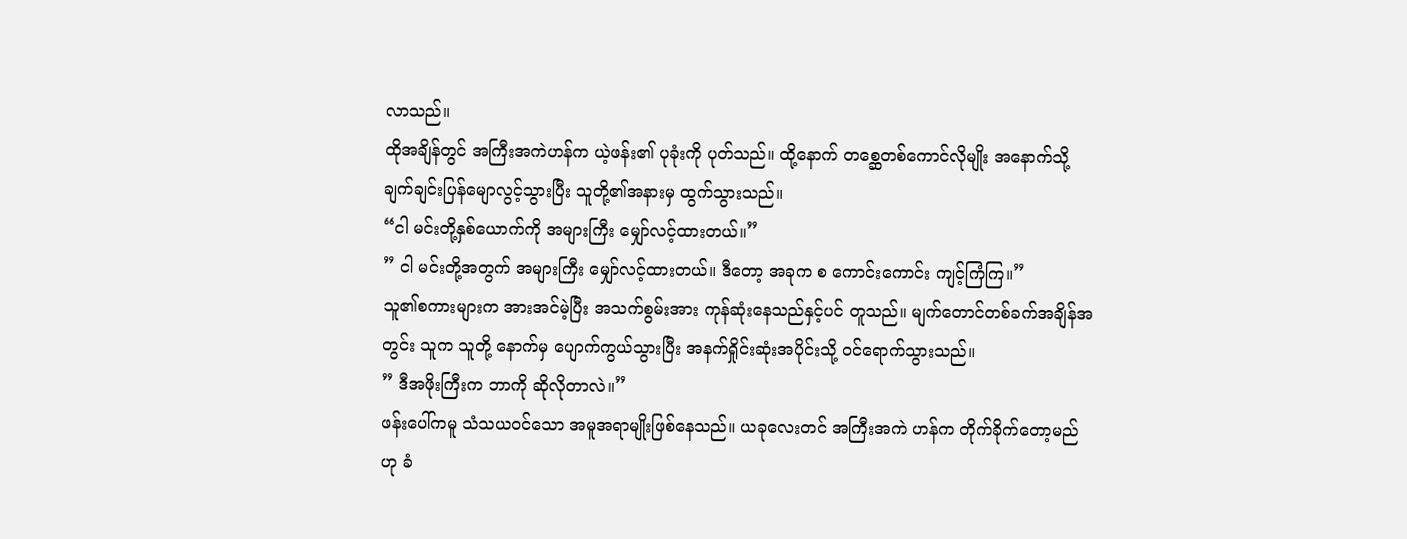လာသည်။
ထိုအချိန်တွင် အကြီးအကဲဟန်က ယဲ့ဖန်း၏ ပုခုံးကို ပုတ်သည်။ ထို့နောက် တစ္ဆေတစ်ကောင်လိုမျိုး အနောက်သို့ ချက်ချင်းပြန်မျောလွင့်သွားပြီး သူတို့၏အနားမှ ထွက်သွားသည်။
“ငါ မင်းတို့နှစ်ယောက်ကို အများကြီး မျှော်လင့်ထားတယ်။”
” ငါ မင်းတို့အတွက် အများကြီး မျှော်လင့်ထားတယ်။ ဒီတော့ အခုက စ ကောင်းကောင်း ကျင့်ကြံကြ။”
သူ၏စကားများက အားအင်မဲ့ပြီး အသက်စွမ်းအား ကုန်ဆုံးနေသည်နှင့်ပင် တူသည်။ မျက်တောင်တစ်ခက်အချိန်အတွင်း သူက သူတို့ နောက်မှ ပျောက်ကွယ်သွားပြီး အနက်ရှိုင်းဆုံးအပိုင်းသို့ ဝင်ရောက်သွားသည်။
” ဒီအဖိုးကြီးက ဘာကို ဆိုလိုတာလဲ။”
ဖန်းပေါ်ကမူ သံသယဝင်သော အမူအရာမျိုးဖြစ်နေသည်။ ယခုလေးတင် အကြီးအကဲ ဟန်က တိုက်ခိုက်တော့မည်ဟု ခံ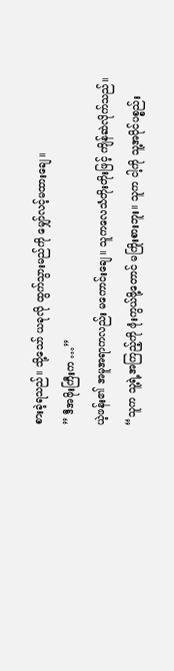စားခဲ့ရသည်။ သို့သော် ယခုလို ထွက်သွားမည်ကို မျှော်လင့်မထားချေ။
” ဒီအဖိုးကြီးက …”
ယဲ့ဖန်း၏ အမူအရာကလည်း မကောင်းချေ။ သူကလေသံတိုးတိုးဖြင့် ကျိန်ဆဲလိုက်သည်။
“သူက သူ့ရဲ့အကြည့်ကို ဖုံးကွယ်ဖို့တောင် မကြိုးစားဘူး။ သူက ငါ့ကို သူ့အပိုင်ပစ္စည်း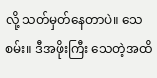လို့ သတ်မှတ်နေတာပဲ။ သေစမ်း။ ဒီအဖိုးကြီး သေတဲ့အထိ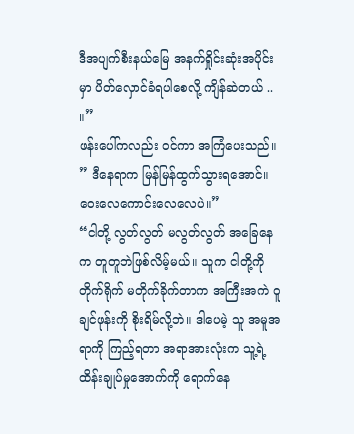ဒီအပျက်စီးနယ်မြေ အနက်ရှိုင်းဆုံးအပိုင်းမှာ ပိတ်လှောင်ခံရပါစေလို့ ကျိန်ဆဲတယ် .. ။”
ဖန်းပေါ်ကလည်း ဝင်ကာ အကြံပေးသည်။
” ဒီနေရာက မြန်မြန်ထွက်သွားရအောင်။ ဝေးလေကောင်းလေလေပဲ။”
“ငါတို့ လွတ်လွတ် မလွတ်လွတ် အခြေနေက တူတူဘဲဖြစ်လိမ့်မယ်။ သူက ငါတို့ကို တိုက်ရိုက် မတိုက်ခိုက်တာက အကြီးအကဲ ဝူချင်ဖုန်းကို စိုးရိမ်လို့ဘဲ။ ဒါပေမဲ့ သူ အမူအရာကို ကြည့်ရတာ အရာအားလုံးက သူ့ရဲ့ထိန်းချုပ်မှုအောက်ကို ရောက်နေ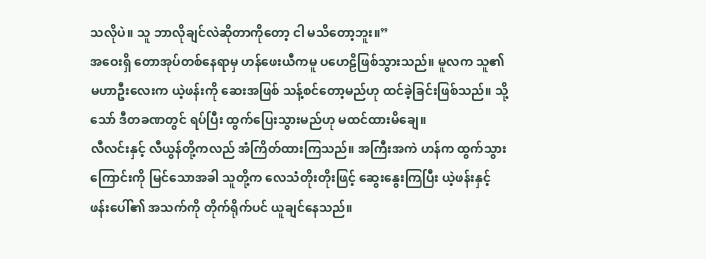သလိုပဲ။ သူ ဘာလိုချင်လဲဆိုတာကိုတော့ ငါ မသိတော့ဘူး။”
အဝေးရှိ တောအုပ်တစ်နေရာမှ ဟန်ဖေးယီကမူ ပဟေဠိဖြစ်သွားသည်။ မူလက သူ၏ မဟာဦးလေးက ယဲ့ဖန်းကို ဆေးအဖြစ် သန့်စင်တော့မည်ဟု ထင်ခဲ့ခြင်းဖြစ်သည်။ သို့သော် ဒီတခဏတွင် ရပ်ပြီး ထွက်ပြေးသွားမည်ဟု မထင်ထားမိချေ။
လီလင်းနှင့် လီယွန်တို့ကလည် အံကြိတ်ထားကြသည်။ အကြီးအကဲ ဟန်က ထွက်သွားကြောင်းကို မြင်သောအခါ သူတို့က လေသံတိုးတိုးဖြင့် ဆွေးနွေးကြပြီး ယဲ့ဖန်းနှင့်ဖန်းပေါ်၏ အသက်ကို တိုက်ရိုက်ပင် ယူချင်နေသည်။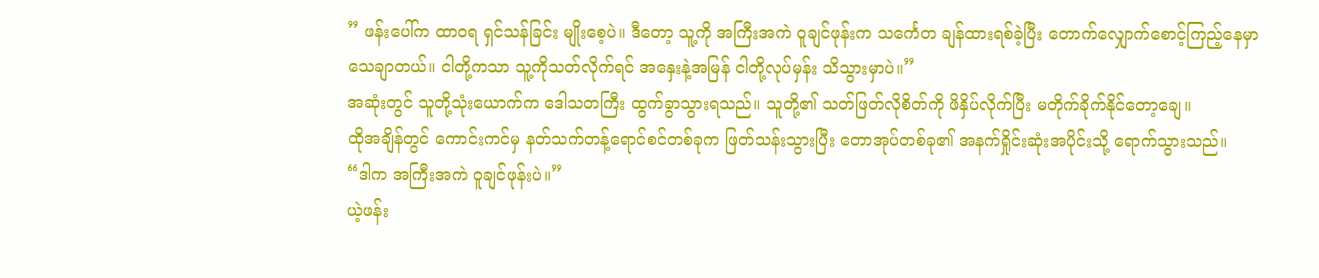” ဖန်းပေါ်က ထာဝရ ရှင်သန်ခြင်း မျိုးစေ့ပဲ။ ဒီတော့ သူ့ကို အကြီးအကဲ ဝူချင်ဖုန်းက သင်္ကေတ ချန်ထားရစ်ခဲ့ပြီး တောက်လျှောက်စောင့်ကြည့်နေမှာ သေချာတယ်။ ငါတို့ကသာ သူ့ကိုသတ်လိုက်ရင် အနှေးနဲ့အမြန် ငါတို့လုပ်မှန်း သိသွားမှာပဲ။”
အဆုံးတွင် သူတို့သုံးယောက်က ဒေါသတကြီး ထွက်ခွာသွားရသည်။ သူတို့၏ သတ်ဖြတ်လိုစိတ်ကို ဖိနှိပ်လိုက်ပြီး မတိုက်ခိုက်နိုင်တော့ချေ။
ထိုအချိန်တွင် ကောင်းကင်မှ နတ်သက်တန့်ရောင်စင်တစ်ခုက ဖြတ်သန်းသွားပြီး တောအုပ်တစ်ခု၏ အနက်ရှိုင်းဆုံးအပိုင်းသို့ ရောက်သွားသည်။
“ဒါက အကြီးအကဲ ဝူချင်ဖုန်းပဲ။”
ယဲ့ဖန်း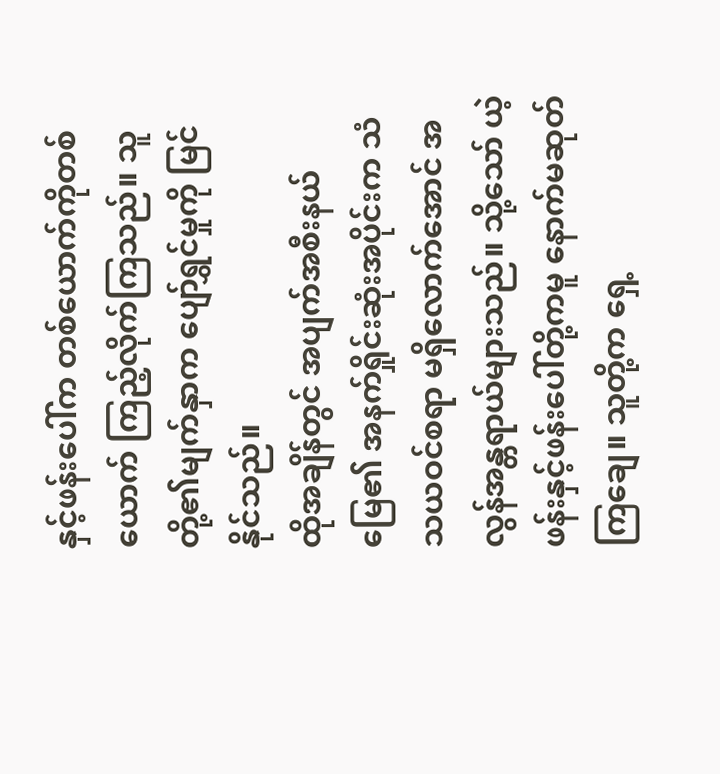နှင့်ဖန်းပေါ်က တစ်ယောက်ကိုတစ်ယောက် ကြည့်လိုက်ကြသည်။ သူတို့၏မျက်နှာက ပျော်ရွှင်မှုကို မြင်နိုင်သည်။
ထိုအချိန်တွင် အပျက်အစီးနယ်မြေ၏ အနက်ရှိုင်းဆုံးအပိုင်းက သံသယဝင်စရာ မရှိလောက်အောင် အလွန်အန္တရာယ်များသည်။ သို့သော် ယဲ့ဖန်းနှင့်ဖန်းပေါ်တို့ကမူ နောက်မဆုတ်ကြချေ။ သူတို့က ရှေ့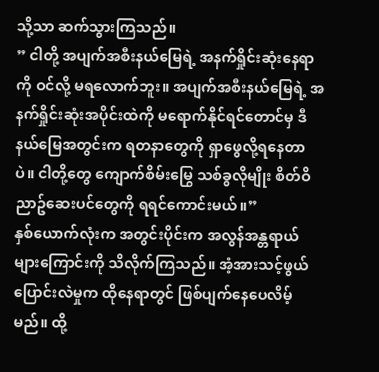သို့သာ ဆက်သွားကြသည်။
” ငါတို့ အပျက်အစီးနယ်မြေရဲ့ အနက်ရှိုင်းဆုံးနေရာကို ဝင်လို့ မရလောက်ဘူး။ အပျက်အစီးနယ်မြေရဲ့ အနက်ရှိုင်းဆုံးအပိုင်းထဲကို မရောက်နိုင်ရင်တောင်မှ ဒီနယ်မြေအတွင်းက ရတနာတွေကို ရှာဖွေလို့ရနေတာပဲ။ ငါတို့တွေ ကျောက်စိမ်းမြွေ သစ်ခွလိုမျိုး စိတ်ဝိညာဥ်ဆေးပင်တွေကို ရရင်ကောင်းမယ်။”
နှစ်ယောက်လုံးက အတွင်းပိုင်းက အလွန်အန္တရာယ်များကြောင်းကို သိလိုက်ကြသည်။ အံ့အားသင့်ဖွယ် ပြောင်းလဲမှုက ထိုနေရာတွင် ဖြစ်ပျက်နေပေလိမ့်မည်။ ထို့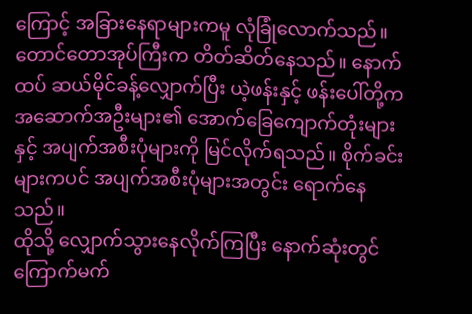ကြောင့် အခြားနေရာများကမူ လုံခြုံလောက်သည်။
တောင်တောအုပ်ကြီးက တိတ်ဆိတ်နေသည်။ နောက်ထပ် ဆယ်မိုင်ခန့်လျှောက်ပြီး ယဲ့ဖန်းနှင့် ဖန်းပေါ်တို့က အဆောက်အဦးများ၏ အောက်ခြေကျောက်တုံးများနှင့် အပျက်အစီးပုံများကို မြင်လိုက်ရသည်။ စိုက်ခင်းများကပင် အပျက်အစီးပုံများအတွင်း ရောက်နေသည်။
ထိုသို့ လျှောက်သွားနေလိုက်ကြပြီး နောက်ဆုံးတွင် ကြောက်မက်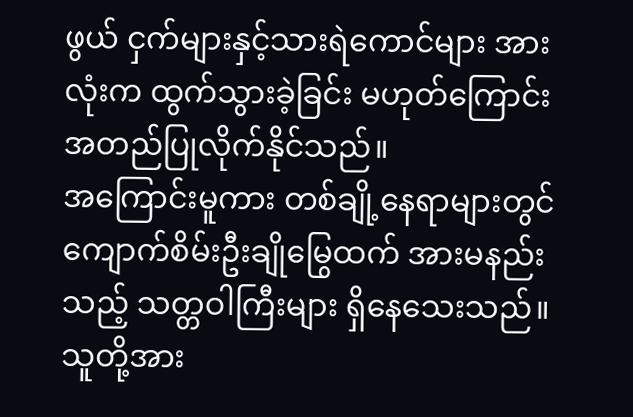ဖွယ် ငှက်များနှင့်သားရဲကောင်များ အားလုံးက ထွက်သွားခဲ့ခြင်း မဟုတ်ကြောင်း အတည်ပြုလိုက်နိုင်သည်။
အကြောင်းမူကား တစ်ချို့နေရာများတွင် ကျောက်စိမ်းဦးချိုမြွေထက် အားမနည်းသည့် သတ္တဝါကြီးများ ရှိနေသေးသည်။ သူတို့အား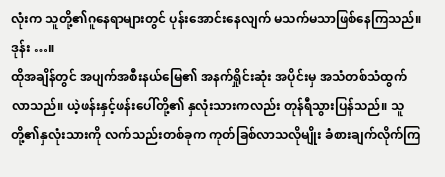လုံးက သူတို့၏ဂူနေရာများတွင် ပုန်းအောင်းနေလျက် မသက်မသာဖြစ်နေကြသည်။
ဒုန်း …။
ထိုအချိန်တွင် အပျက်အစီးနယ်မြေ၏ အနက်ရှိုင်းဆုံး အပိုင်းမှ အသံတစ်သံထွက်လာသည်။ ယဲ့ဖန်းနှင့်ဖန်းပေါ်တို့၏ နှလုံးသားကလည်း တုန်ရီသွားပြန်သည်။ သူတို့၏နှလုံးသားကို လက်သည်းတစ်ခုက ကုတ်ခြစ်လာသလိုမျိုး ခံစားချက်လိုက်ကြ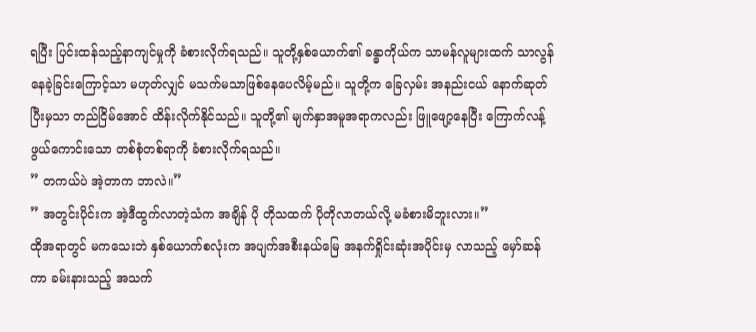ရပြီး ပြင်းထန်သည့်နာကျင်မှုကို ခံစားလိုက်ရသည်။ သူတို့နှစ်ယောက်၏ ခန္ဓာကိုယ်က သာမန်လူများထက် သာလွန်နေခဲ့ခြင်းကြောင့်သာ မဟုတ်လျှင် မသက်မသာဖြစ်နေပေလိမ့်မည်။ သူတို့က ခြေလှမ်း အနည်းငယ် နောက်ဆုတ်ပြီးမှသာ တည်ငြိမ်အောင် ထိန်းလိုက်နိုင်သည်။ သူတို့၏ မျက်နှာအမူအရာကလည်း ဖြူဖျော့နေပြီး ကြောက်လန့်ဖွယ်ကောင်းသော တစ်စုံတစ်ရာကို ခံစားလိုက်ရသည်။
” တကယ်ပဲ အဲ့တာက ဘာလဲ။”
” အတွင်းပိုင်းက အဲ့ဒီထွက်လာတဲ့သံက အချိန် ပို တိုသထက် ပိုတိုလာတယ်လို့ မခံစားမိဘူးလား။”
ထိုအရာတွင် မကသေးဘဲ နှစ်ယောက်စလုံးက အပျက်အစီးနယ်မြေ အနက်ရှိုင်းဆုံးအပိုင်းမှ လာသည့် မှော်ဆန်ကာ ခမ်းနားသည့် အသက်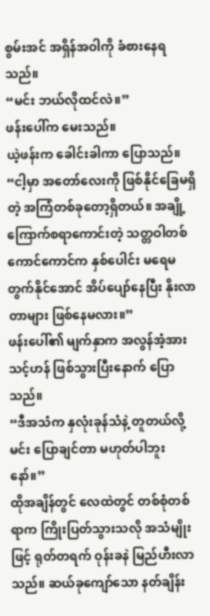စွမ်းအင် အရှိန်အဝါကို ခံစားနေရသည်။
“မင်း ဘယ်လိုထင်လဲ။”
ဖန်းပေါ်က မေးသည်။
ယဲ့ဖန်းက ခေါင်းခါကာ ပြောသည်။
“ငါ့မှာ အတော်လေးကို ဖြစ်နိုင်ခြေမရှိတဲ့ အကြံတစ်ခုတော့ရှိတယ်။ အချို့ကြောက်စရာကောင်းတဲ့ သတ္တဝါတစ်ကောင်ကောင်က နှစ်ပေါင်း မရေမတွက်နိုင်အောင် အိပ်ပျော်နေပြီး နိုးလာတာများ ဖြစ်နေမလား။”
ဖန်းပေါ်၏ မျက်နှာက အလွန်အံ့အားသင့်ဟန် ဖြစ်သွားပြီးနောက် ပြောသည်။
“ဒီအသံက နှလုံးခုန်သံနဲ့ တူတယ်လို့ မင်း ပြောချင်တာ မဟုတ်ပါဘူးနော်။”
ထိုအချိန်တွင် လေထဲတွင် တစ်စုံတစ်ရာက ကြိုးပြတ်သွားသလို အသံမျိုးဖြင့် ရုတ်တရက် ဝုန်းခနဲ မြည်ဟီးလာသည်။ ဆယ်ခုကျော်သော နတ်ချိန်း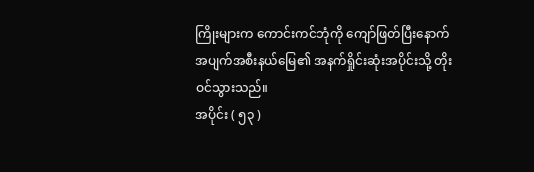ကြိုးများက ကောင်းကင်ဘုံကို ကျော်ဖြတ်ပြီးနောက် အပျက်အစီးနယ်မြေ၏ အနက်ရှိုင်းဆုံးအပိုင်းသို့ တိုးဝင်သွားသည်။
အပိုင်း ( ၅၃ )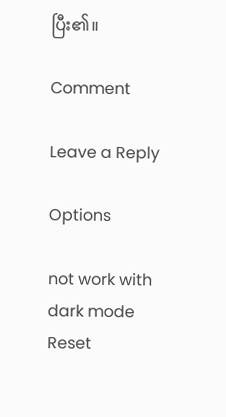ပြီး၏။

Comment

Leave a Reply

Options

not work with dark mode
Reset